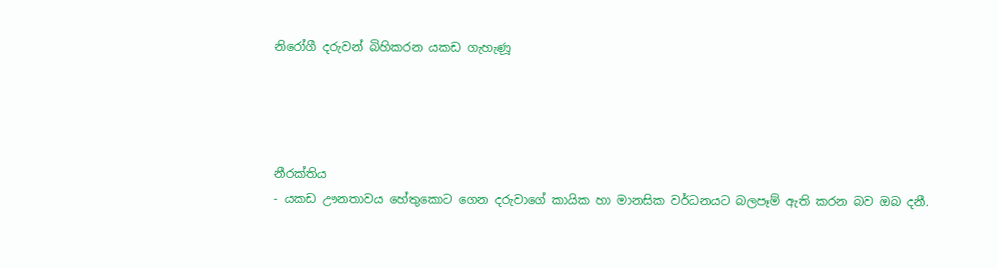නිරෝගී දරුවන් බිහිකරන යකඩ ගැහැණූ




නීරක්තිය
- යකඩ ඌනතාවය හේතුකොට ගෙන දරුවාගේ කායික හා මානසික වර්ධනයට බලපෑම් ඇති කරන බව ඔබ දනී.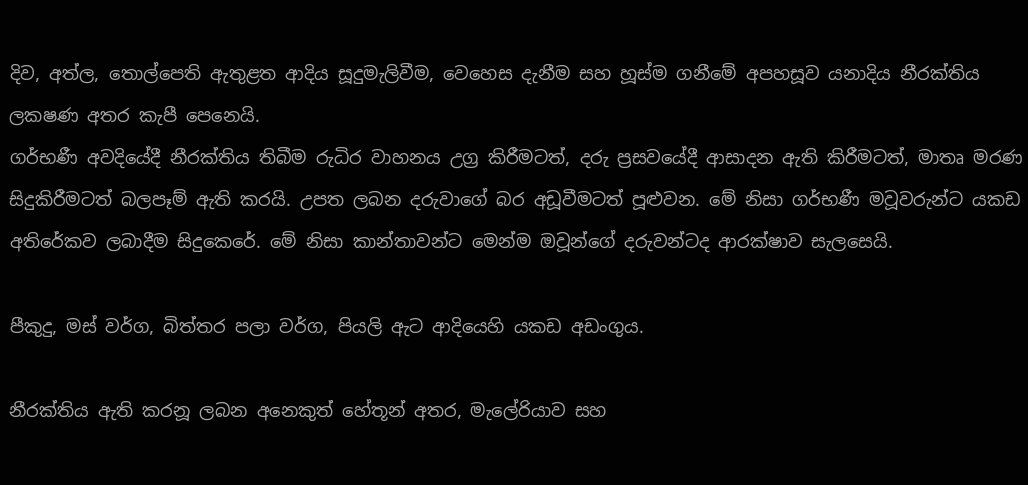දිව, අත්ල, තොල්පෙති ඇතුළත ආදිය සූදුමැලිවීම, වෙහෙස දැනීම සහ හූස්ම ගනීමේ අපහසූව යනාදිය නීරක්තිය ලකෂණ අතර කැපී පෙනෙයි.
ගර්භණී අවදියේදී නීරක්තිය තිබීම රුධිර වාහනය උග්‍ර කිරීමටත්, දරු ප්‍රසවයේදී ආසාදන ඇති කිරීමටත්, මාතෘ මරණ සිදුකිරීමටත් බලපෑම් ඇති කරයි. උපත ලබන දරුවාගේ බර අඩූවීමටත් පූළුවන. මේ නිසා ගර්භණී මවූවරුන්ට යකඩ අතිරේකව ලබාදීම සිදුකෙරේ. මේ නිසා කාන්තාවන්ට මෙන්ම ඔවූන්ගේ දරුවන්ටද ආරක්ෂාව සැලසෙයි.

පීකුදු, මස් වර්ග, බිත්තර පලා වර්ග, පියලි ඇට ආදියෙහි යකඩ අඩංගුය.

නීරක්තිය ඇති කරනූ ලබන අනෙකුත් හේතූන් අතර, මැලේරියාව සහ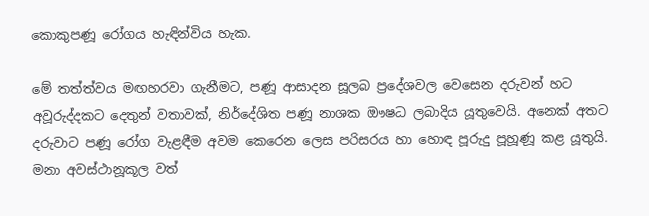කොකුපණූ රෝගය හැඳින්විය හැක.

මේ තත්ත්වය මඟහරවා ගැනීමට, පණූ ආසාදන සූලබ ප්‍රදේශවල වෙසෙන දරුවන් හට අවූරුද්දකට දෙතුන් වතාවක්, නිර්දේශිත පණූ නාශක ඖෂධ ලබාදිය යූතුවෙයි. අනෙක් අතට දරුවාට පණූ රෝග වැළඳීම අවම කෙරෙන ලෙස පරිසරය හා හොඳ පූරුදු පූහූණූ කළ යූතුයි. මනා අවස්ථානූකූල වත්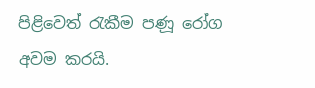පිළිවෙත් රැකීම පණූ රෝග අවම කරයි.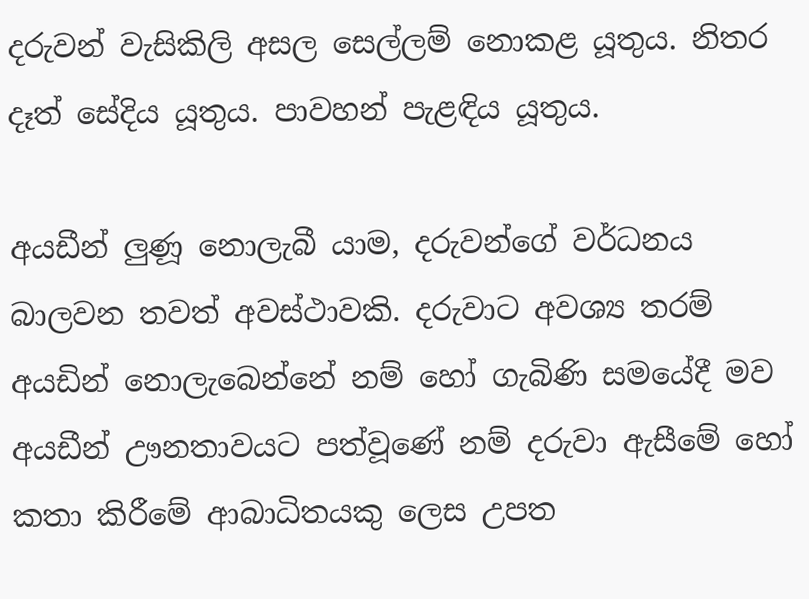දරුවන් වැසිකිලි අසල සෙල්ලම් නොකළ යූතුය. නිතර දෑත් සේදිය යූතුය. පාවහන් පැළඳිය යූතුය.

අයඩීන් ලුණූ නොලැබී යාම, දරුවන්ගේ වර්ධනය බාලවන තවත් අවස්ථාවකි. දරුවාට අවශ්‍ය තරම් අයඩින් නොලැබෙන්නේ නම් හෝ ගැබිණි සමයේදී මව අයඩීන් ඌනතාවයට පත්වූණේ නම් දරුවා ඇසීමේ හෝ කතා කිරීමේ ආබාධිතයකු ලෙස උපත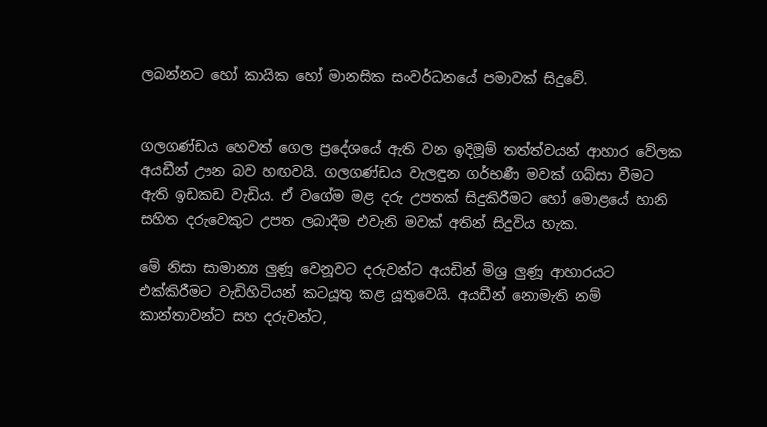ලබන්නට හෝ කායික හෝ මානසික සංවර්ධනයේ පමාවක් සිදුවේ.


ගලගණ්ඩය හෙවත් ගෙල ප්‍රදේශයේ ඇති වන ඉදිමූම් තත්ත්වයන් ආහාර වේලක අයඩීන් ඌන බව හඟවයි. ගලගණ්ඩය වැලඳුන ගර්භණී මවක් ගබ්සා වීමට ඇති ඉඩකඩ වැඩිය. ඒ වගේම මළ දරු උපතක් සිදුකිරීමට හෝ මොළයේ හානි සහිත දරුවෙකුට උපත ලබාදීම එවැනි මවක් අතින් සිදුවිය හැක.

මේ නිසා සාමාන්‍ය ලුණූ වෙනූවට දරුවන්ට අයඩින් මිශ්‍ර ලුණූ ආහාරයට එක්කිරීමට වැඩිහිටියන් කටයූතු කළ යූතුවෙයි. අයඩීන් නොමැති නම් කාන්තාවන්ට සහ දරුවන්ට,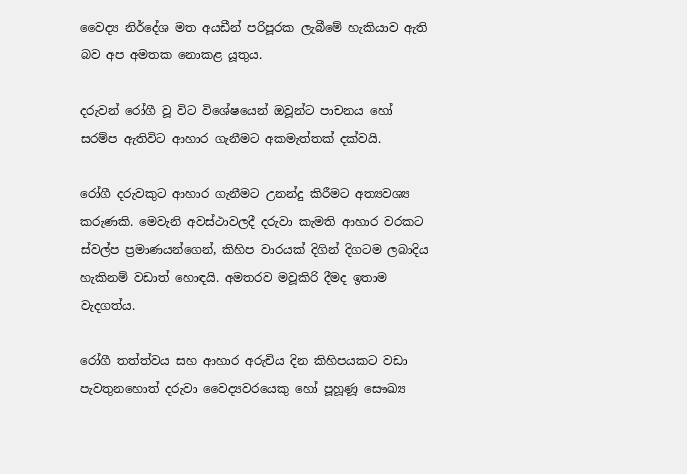වෛද්‍ය නිර්දේශ මත අයඩීන් පරිපූරක ලැබීමේ හැකියාව ඇති බව අප අමතක නොකළ යූතුය.

දරුවන් රෝගී වූ විට විශේෂයෙන් ඔවූන්ට පාචනය හෝ සරම්ප ඇතිවිට ආහාර ගැනීමට අකමැත්තක් දක්වයි.

රෝගී දරුවකුට ආහාර ගැනීමට උනන්දු කිරීමට අත්‍යවශ්‍ය කරුණකි. මෙවැනි අවස්ථාවලදී දරුවා කැමති ආහාර වරකට ස්වල්ප ප්‍රමාණයන්ගෙන්, කිහිප වාරයක් දිගින් දිගටම ලබාදිය හැකිනම් වඩාත් හොඳයි. අමතරව මවූකිරි දීමද ඉතාම වැදගත්ය.

රෝගී තත්ත්වය සහ ආහාර අරුචිය දින කිහිපයකට වඩා පැවතුනහොත් දරුවා වෛද්‍යවරයෙකු හෝ පූහූණූ සෞඛ්‍ය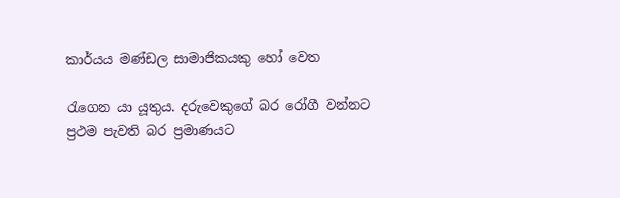කාර්යය මණ්ඩල සාමාජිකයකු හෝ වෙත

රැගෙන යා යූතුය. දරුවෙකුගේ බර රෝගී වන්නට ප්‍රථම පැවති බර ප්‍රමාණයට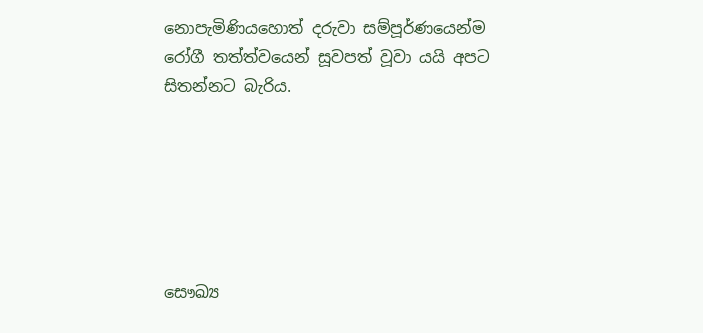නොපැමිණියහොත් දරුවා සම්පූර්ණයෙන්ම රෝගී තත්ත්වයෙන් සූවපත් වූවා යයි අපට සිතන්නට බැරිය.






සෞඛ්‍ය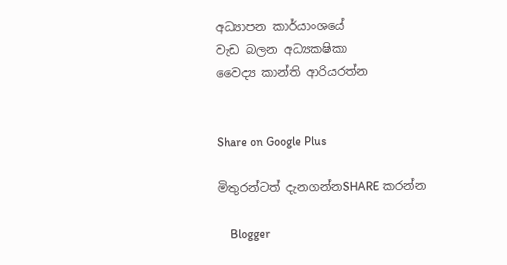අධ්‍යාපන කාර්යාංශයේ
වැඩ බලන අධ්‍යකෂිකා
වෛද්‍ය කාන්ති ආරියරත්න


Share on Google Plus

මිතුරන්ටත් දැනගන්නSHARE කරන්න

    Blogger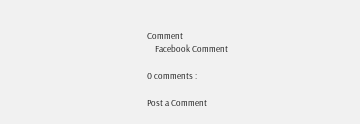Comment
    Facebook Comment

0 comments :

Post a Comment